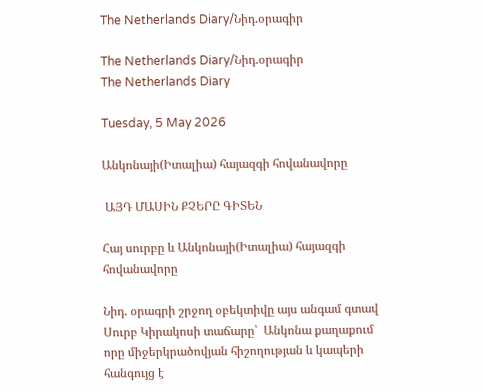The Netherlands Diary/Նիդ.օրագիր

The Netherlands Diary/Նիդ.օրագիր
The Netherlands Diary

Tuesday, 5 May 2026

Անկոնայի(Իտալիա) հայազգի հովանավորը

 ԱՅԴ ՄԱՍԻՆ ՔՉԵՐԸ ԳԻՏԵՆ

Հայ սուրբը և Անկոնայի(Իտալիա) հայազգի հովանավորը

Նիդ. օրագրի շրջող օբեկտիվը այս անգամ գտավ
Սուրբ Կիրակոսի տաճարը՝  Անկոնա քաղաքում որը միջերկրածովյան հիշողության և կապերի հանգույց է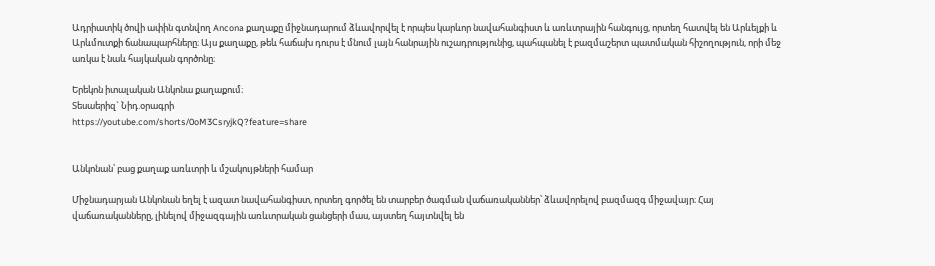Ադրիատիկ ծովի ափին գտնվող Ancona քաղաքը միջնադարում ձևավորվել է որպես կարևոր նավահանգիստ և առևտրային հանգույց, որտեղ հատվել են Արևելքի և Արևմուտքի ճանապարհները։ Այս քաղաքը, թեև հաճախ դուրս է մնում լայն հանրային ուշադրությունից, պահպանել է բազմաշերտ պատմական հիշողություն, որի մեջ առկա է նաև հայկական գործոնը։

Երեկոն իտալական Անկոնա քաղաքում։
Տեսաերիզ` Նիդ.օրագրի
https://youtube.com/shorts/0oM3CsryjkQ?feature=share


Անկոնան՝ բաց քաղաք առևտրի և մշակույթների համար

Միջնադարյան Անկոնան եղել է ազատ նավահանգիստ, որտեղ գործել են տարբեր ծագման վաճառականներ՝ ձևավորելով բազմազգ միջավայր։ Հայ վաճառականները, լինելով միջազգային առևտրական ցանցերի մաս, այստեղ հայտնվել են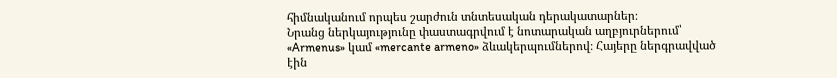հիմնականում որպես շարժուն տնտեսական դերակատարներ։
Նրանց ներկայությունը փաստագրվում է նոտարական աղբյուրներում՝ «Armenus» կամ «mercante armeno» ձևակերպումներով։ Հայերը ներգրավված էին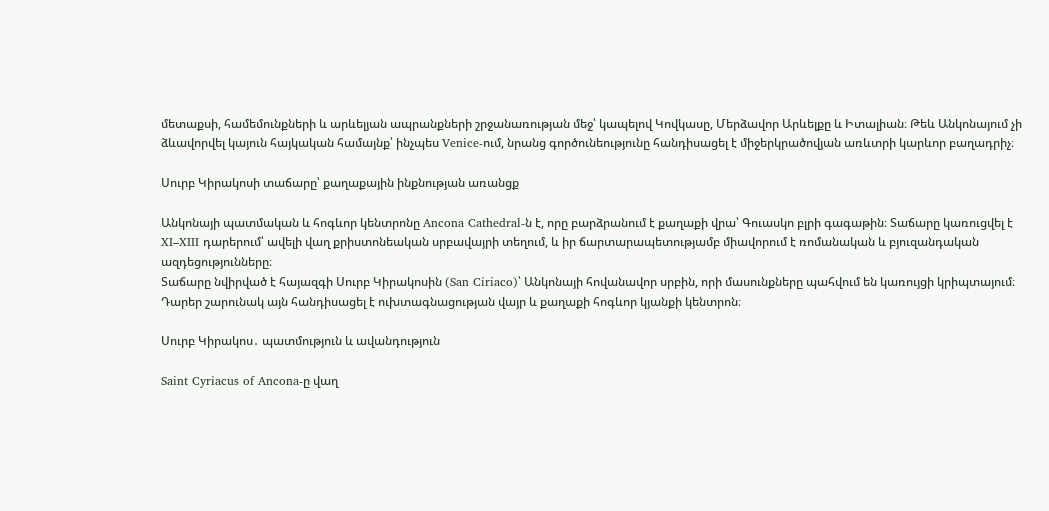մետաքսի, համեմունքների և արևելյան ապրանքների շրջանառության մեջ՝ կապելով Կովկասը, Մերձավոր Արևելքը և Իտալիան։ Թեև Անկոնայում չի ձևավորվել կայուն հայկական համայնք՝ ինչպես Venice-ում, նրանց գործունեությունը հանդիսացել է միջերկրածովյան առևտրի կարևոր բաղադրիչ։

Սուրբ Կիրակոսի տաճարը՝ քաղաքային ինքնության առանցք

Անկոնայի պատմական և հոգևոր կենտրոնը Ancona Cathedral-ն է, որը բարձրանում է քաղաքի վրա՝ Գուասկո բլրի գագաթին։ Տաճարը կառուցվել է XI–XIII դարերում՝ ավելի վաղ քրիստոնեական սրբավայրի տեղում, և իր ճարտարապետությամբ միավորում է ռոմանական և բյուզանդական ազդեցությունները։
Տաճարը նվիրված է հայազգի Սուրբ Կիրակոսին (San Ciriaco)՝ Անկոնայի հովանավոր սրբին, որի մասունքները պահվում են կառույցի կրիպտայում։ Դարեր շարունակ այն հանդիսացել է ուխտագնացության վայր և քաղաքի հոգևոր կյանքի կենտրոն։

Սուրբ Կիրակոս․ պատմություն և ավանդություն

Saint Cyriacus of Ancona-ը վաղ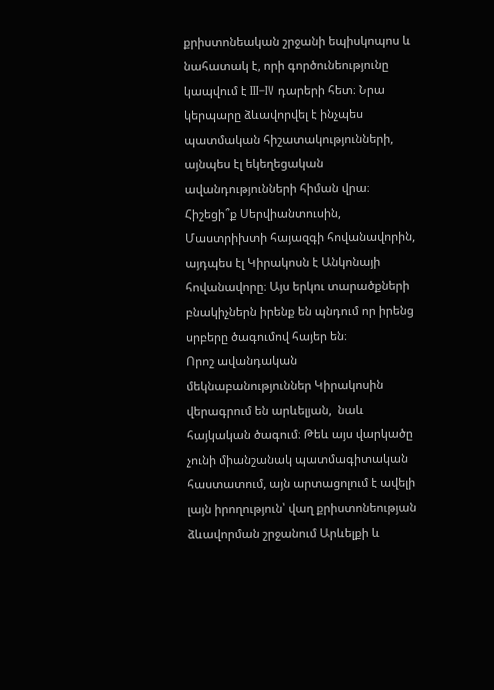քրիստոնեական շրջանի եպիսկոպոս և նահատակ է, որի գործունեությունը կապվում է III–IV դարերի հետ։ Նրա կերպարը ձևավորվել է ինչպես պատմական հիշատակությունների, այնպես էլ եկեղեցական ավանդությունների հիման վրա։
Հիշեցի՞ք Սերվիանտուսին, Մաստրիխտի հայազգի հովանավորին, այդպես էլ Կիրակոսն է Անկոնայի հովանավորը։ Այս երկու տարածքների բնակիչներն իրենք են պնդում որ իրենց սրբերը ծագումով հայեր են։
Որոշ ավանդական մեկնաբանություններ Կիրակոսին վերագրում են արևելյան,  նաև հայկական ծագում։ Թեև այս վարկածը չունի միանշանակ պատմագիտական հաստատում, այն արտացոլում է ավելի լայն իրողություն՝ վաղ քրիստոնեության ձևավորման շրջանում Արևելքի և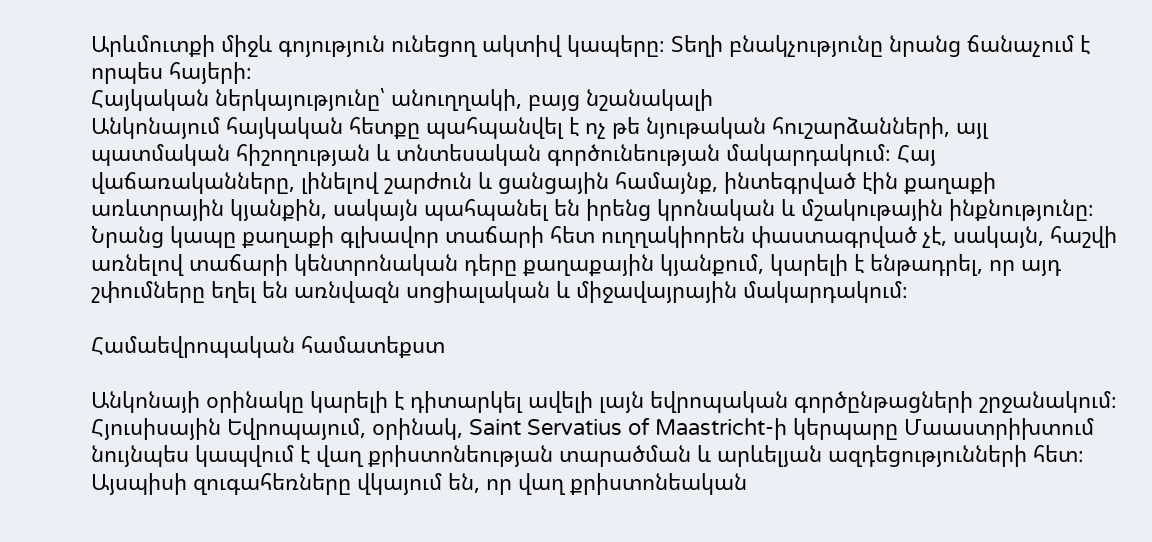Արևմուտքի միջև գոյություն ունեցող ակտիվ կապերը։ Տեղի բնակչությունը նրանց ճանաչում է որպես հայերի։
Հայկական ներկայությունը՝ անուղղակի, բայց նշանակալի
Անկոնայում հայկական հետքը պահպանվել է ոչ թե նյութական հուշարձանների, այլ պատմական հիշողության և տնտեսական գործունեության մակարդակում։ Հայ վաճառականները, լինելով շարժուն և ցանցային համայնք, ինտեգրված էին քաղաքի առևտրային կյանքին, սակայն պահպանել են իրենց կրոնական և մշակութային ինքնությունը։
Նրանց կապը քաղաքի գլխավոր տաճարի հետ ուղղակիորեն փաստագրված չէ, սակայն, հաշվի առնելով տաճարի կենտրոնական դերը քաղաքային կյանքում, կարելի է ենթադրել, որ այդ շփումները եղել են առնվազն սոցիալական և միջավայրային մակարդակում։

Համաեվրոպական համատեքստ

Անկոնայի օրինակը կարելի է դիտարկել ավելի լայն եվրոպական գործընթացների շրջանակում։ Հյուսիսային Եվրոպայում, օրինակ, Saint Servatius of Maastricht-ի կերպարը Մաաստրիխտում նույնպես կապվում է վաղ քրիստոնեության տարածման և արևելյան ազդեցությունների հետ։
Այսպիսի զուգահեռները վկայում են, որ վաղ քրիստոնեական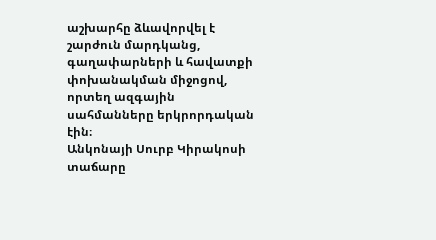աշխարհը ձևավորվել է շարժուն մարդկանց, գաղափարների և հավատքի փոխանակման միջոցով, որտեղ ազգային սահմանները երկրորդական էին։
Անկոնայի Սուրբ Կիրակոսի տաճարը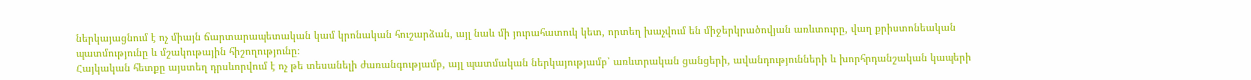ներկայացնում է ոչ միայն ճարտարապետական կամ կրոնական հուշարձան, այլ նաև մի յուրահատուկ կետ, որտեղ խաչվում են միջերկրածովյան առևտուրը, վաղ քրիստոնեական պատմությունը և մշակութային հիշողությունը։
Հայկական հետքը այստեղ դրսևորվում է ոչ թե տեսանելի ժառանգությամբ, այլ պատմական ներկայությամբ՝ առևտրական ցանցերի, ավանդությունների և խորհրդանշական կապերի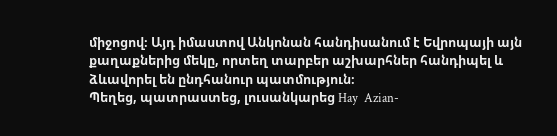միջոցով։ Այդ իմաստով Անկոնան հանդիսանում է Եվրոպայի այն քաղաքներից մեկը, որտեղ տարբեր աշխարհներ հանդիպել և ձևավորել են ընդհանուր պատմություն։
Պեղեց, պատրաստեց, լուսանկարեց Hay  Azian-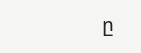ը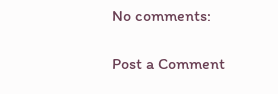No comments:

Post a Comment